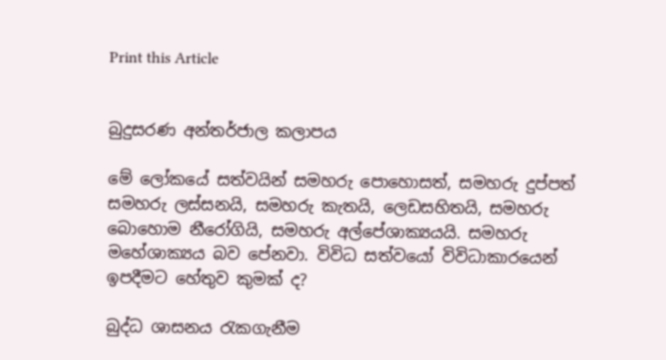Print this Article


බුදුසරණ අන්තර්ජාල කලාපය

මේ ලෝකයේ සත්වයින් සමහරු පොහොසත්, සමහරු දුප්පත් සමහරු ලස්සනයි, සමහරු කැතයි, ලෙඩසහිතයි, සමහරු බොහොම නීරෝගියි, සමහරු අල්පේශාක්‍යයයි. සමහරු මහේශාක්‍යය බව පේනවා. විවිධ සත්වයෝ විවිධාකාරයෙන් ඉපදීමට හේතුව කුමක් ද?

බුද්ධ ශාසනය රැකගැනීම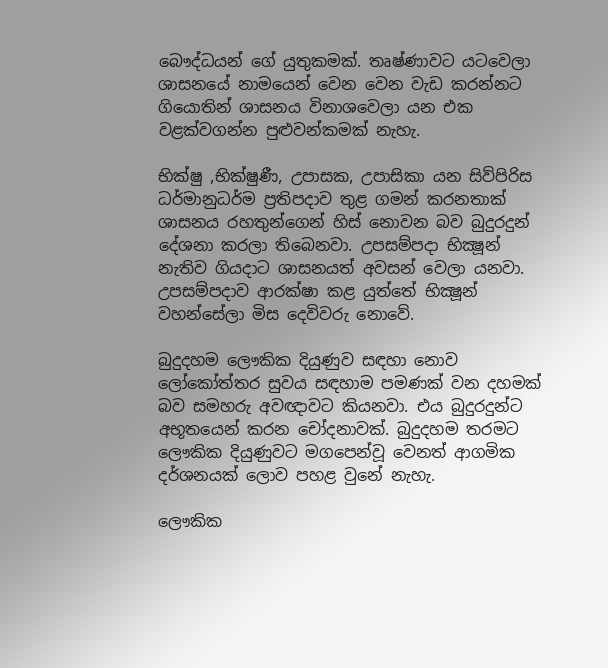බෞද්ධයන් ගේ යුතුකමක්. තෘෂ්ණාවට යටවෙලා ශාසනයේ නාමයෙන් වෙන වෙන වැඩ කරන්නට ගියොතින් ශාසනය විනාශවෙලා යන එක වළක්වගන්න පුළුවන්කමක් නැහැ.

භික්ෂු ,භික්ෂුණී, උපාසක, උපාසිකා යන සිව්පිරිස ධර්මානුධර්ම ප්‍රතිපදාව තුළ ගමන් කරනතාක් ශාසනය රහතුන්ගෙන් හිස් නොවන බව බුදුරදුන් දේශනා කරලා තිබෙනවා. උපසම්පදා භික්‍ෂූන් නැතිව ගියදාට ශාසනයත් අවසන් වෙලා යනවා. උපසම්පදාව ආරක්ෂා කළ යුත්තේ භික්‍ෂූන් වහන්සේලා මිස දෙවිවරු නොවේ.

බුදුදහම ලෞකික දියුණුව සඳහා නොව ලෝකෝත්තර සුවය සඳහාම පමණක් වන දහමක් බව සමහරු අවඥාවට කියනවා. එය බුදුරදුන්ට අභූතයෙන් කරන චෝදනාවක්. බුදුදහම තරමට ලෞකික දියුණුවට මගපෙන්වූ වෙනත් ආගමික දර්ශනයක් ලොව පහළ වුනේ නැහැ.

ලෞකික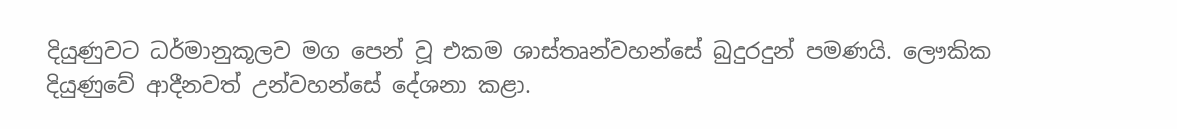දියුණුවට ධර්මානුකූලව මග පෙන් වූ එකම ශාස්තෘන්වහන්සේ බුදුරදුන් පමණයි. ලෞකික දියුණුවේ ආදීනවත් උන්වහන්සේ දේශනා කළා.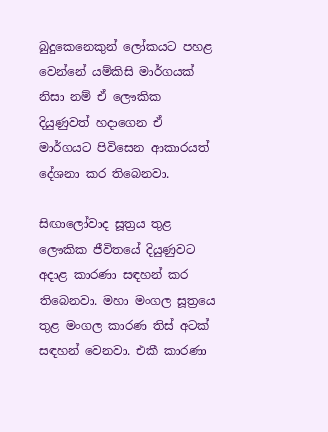බුදුකෙනෙකුන් ලෝකයට පහළ වෙන්නේ යම්කිසි මාර්ගයක් නිසා නම් ඒ ලෞකික දියුණුවත් හදාගෙන ඒ මාර්ගයට පිවිසෙන ආකාරයත් දේශනා කර තිබෙනවා.

සිඟාලෝවාද සූත්‍රය තුළ ලෞකික ජීවිතයේ දියුණුවට අදාළ කාරණා සඳහන් කර තිබෙනවා. මහා මංගල සූත්‍රයෙ තුළ මංගල කාරණ තිස් අටක් සඳහන් වෙනවා. එකී කාරණා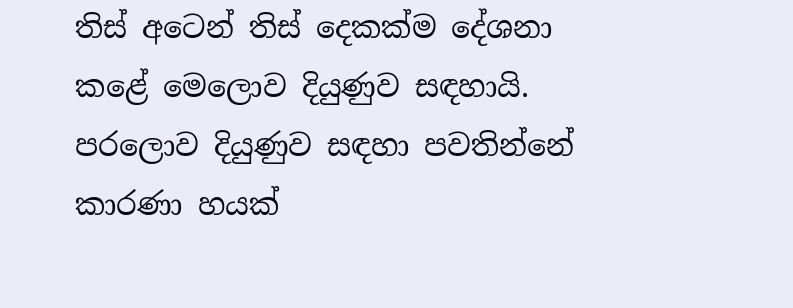තිස් අටෙන් තිස් දෙකක්ම දේශනා කළේ මෙලොව දියුණුව සඳහායි. පරලොව දියුණුව සඳහා පවතින්නේ කාරණා හයක්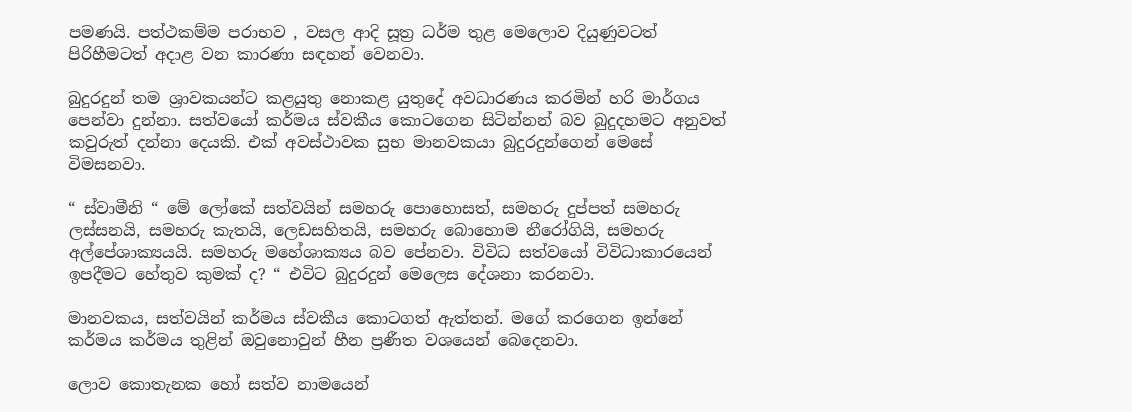පමණයි. පත්ථකම්ම පරාභව , වසල ආදි සූත්‍ර ධර්ම තුළ මෙලොව දියුණුවටත් පිරිහීමටත් අදාළ වන කාරණා සඳහන් වෙනවා.

බුදුරදුන් තම ශ්‍රාවකයන්ට කළයුතු නොකළ යුතුදේ අවධාරණය කරමින් හරි මාර්ගය පෙන්වා දුන්නා. සත්වයෝ කර්මය ස්වකීය කොටගෙන සිටින්නන් බව බුදුදහමට අනුවත් කවුරුත් දන්නා දෙයකි. එක් අවස්ථාවක සුභ මානවකයා බුදුරදුන්ගෙන් මෙසේ විමසනවා.

“ ස්වාමීනි “ මේ ලෝකේ සත්වයින් සමහරු පොහොසත්, සමහරු දුප්පත් සමහරු ලස්සනයි, සමහරු කැතයි, ලෙඩසහිතයි, සමහරු බොහොම නීරෝගියි, සමහරු අල්පේශාක්‍යයයි. සමහරු මහේශාක්‍යය බව පේනවා. විවිධ සත්වයෝ විවිධාකාරයෙන් ඉපදීමට හේතුව කුමක් ද? “ එවිට බුදුරදුන් මෙලෙස දේශනා කරනවා.

මානවකය, සත්වයින් කර්මය ස්වකීය කොටගත් ඇත්තන්. මගේ කරගෙන ඉන්නේ කර්මය කර්මය තුළින් ඔවුනොවුන් හීන ප්‍රණීත වශයෙන් බෙදෙනවා.

ලොව කොතැනක හෝ සත්ව නාමයෙන්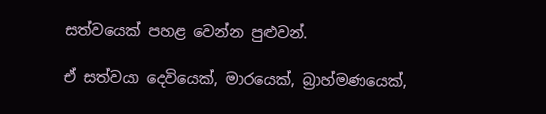සත්වයෙක් පහළ වෙන්න පුළුවන්.

ඒ සත්වයා දෙවියෙක්, මාරයෙක්, බ්‍රාහ්මණයෙක්,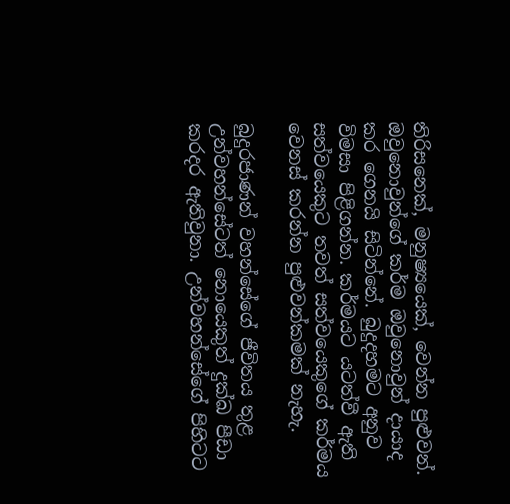තිරිසනෙක්, මනුෂ්‍යයෙක්, වෙන්න පුළුවන්. ඔවුනොවුන්ගේ කර්ම ඔවුනොවුන් දායාද කර ගෙනයි සිටින්නේ. බුදුදහමට අනුව විමසා පිළිගන්න. කර්මයට යටත්වී ඇති සත්වයෙකුට තවත් සත්වයෙකුගේ කර්මය වෙනස් කරන්න පුළුවන්කමක් නැහැ.

බුදුරජාණන් වහන්සේගේ ජීවිතය තුළ උන්වහන්සේටත් නොයෙකුත් දුක්ඛ පීඩා කරදර ඇතිවුනා. උන්වහන්සේගේ පිහිටට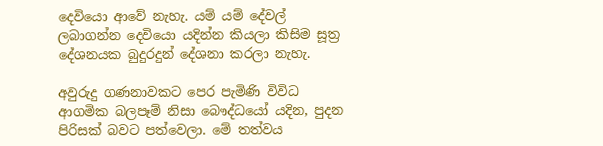දෙවියො ආවේ නැහැ. යම් යම් දේවල් ලබාගන්න දෙවියො යදින්න කියලා කිසිම සූත්‍ර දේශනයක බුදුරදුන් දේශනා කරලා නැහැ.

අවුරුදු ගණනාවකට පෙර පැමිණි විවිධ ආගමික බලපෑම් නිසා බෞද්ධයෝ යදින, පුදන පිරිසක් බවට පත්වෙලා. මේ තත්වය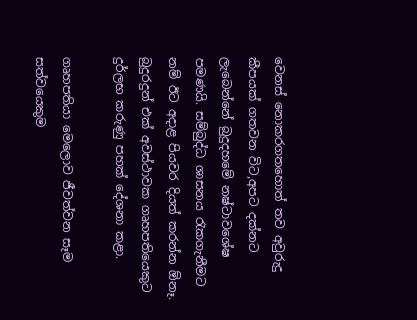වෙනස් නොකරගතහොත් තව අවුරුදු කීපයක් ගතවන විට,අපට දක්නට ලැබෙන්නේ බුදුදහමේ නෂ්ටාවශේෂ පමණයි. සම්බුද්ධ ශාසනය රැකගැනීමට නම් ඊට අදාළ පියවර දියත් කරන්න ඕනෑ. බුදුරදුන් එක් අවස්ථාවක ගෘහපතියෙකුට දුර්ලභ කරුණු පහක් දේශනා කළා.

ගෘහපතියා මෙලොව ජීවත්වන සෑම සත්වයෙකුම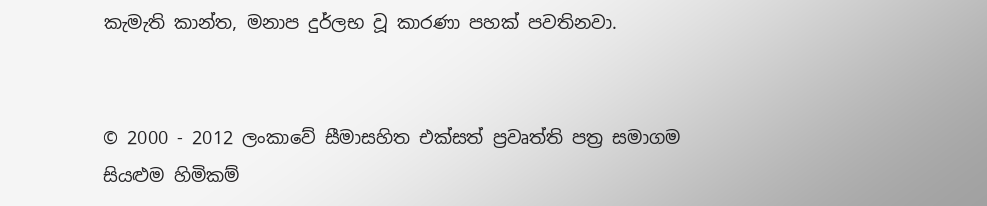කැමැති කාන්ත, මනාප දුර්ලභ වූ කාරණා පහක් පවතිනවා.


© 2000 - 2012 ලංකාවේ සීමාසහිත එක්සත් ප්‍රවෘත්ති පත්‍ර සමාගම
සියළුම හිමිකම්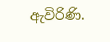ඇවිරිණි.